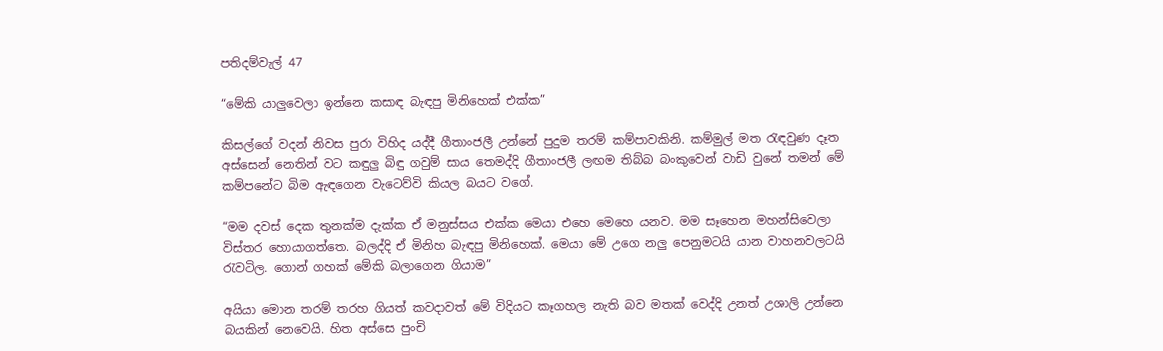පතිදම්වැල් 47

“මේකි යාලුවෙලා ඉන්නෙ කසාඳ බැඳපු මිනිහෙක් එක්ක”

කිසල්ගේ වදන් නිවස පුරා විහිද යද්දී ගීතාංජලී උන්නේ පුදුම තරම් කම්පාවකිනි. කම්මුල් මත රැඳවුණ දෑත අස්සෙන් නෙතින් වට කඳුලු බිඳු ගවුම් සාය තෙමද්දි ගීතාංජලී ලඟම තිබ්බ බංකුවෙන් වාඩි වුනේ තමන් මේ කම්පනේට බිම ඇඳගෙන වැටෙව්වි කියල බයට වගේ.

“මම දවස් දෙක තුනක්ම දැක්ක ඒ මනුස්සය එක්ක මෙයා එහෙ මෙහෙ යනව. මම සෑහෙන මහන්සිවෙලා විස්තර හොයාගත්තෙ. බලද්දි ඒ මිනිහ බැඳපු මිනිහෙක්. මෙයා මේ උගෙ නලු පෙනුමටයි යාන වාහනවලටයි රැවටිල. ගොන් ගහක් මේකි බලාගෙන ගියාම”

අයියා මොන තරම් තරහ ගියත් කවදාවත් මේ විදියට කෑගහල නැති බව මතක් වෙද්දි උනත් උශාලි උන්නෙ බයකින් නෙවෙයි. හිත අස්සෙ පුංචි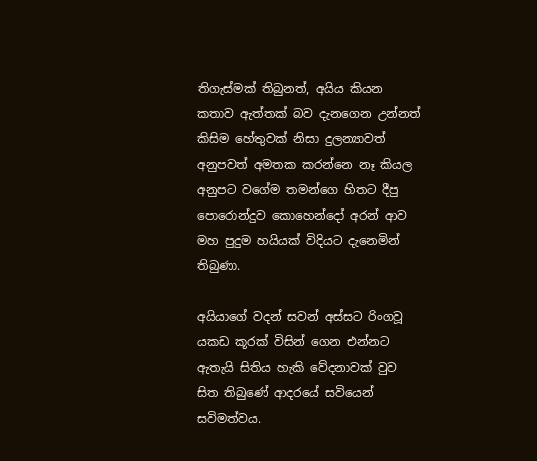තිගැස්මක් තිබුනත්, අයිය කියන කතාව ඇත්තක් බව දැනගෙන උන්නත් කිසිම හේතුවක් නිසා දුලන්‍යාවත් අනුපවත් අමතක කරන්නෙ නෑ කියල අනුපට වගේම තමන්ගෙ හිතට දීපු පොරොන්දුව කොහෙන්දෝ අරන් ආව මහ පුදුම හයියක් විදියට දැනෙමින් තිබුණා.

අයියාගේ වදන් සවන් අස්සට රිංගවූ යකඩ කූරක් විසින් ගෙන එන්නට ඇතැයි සිතිය හැකි වේදනාවක් වුව සිත තිබුණේ ආදරයේ සවියෙන් සවිමත්වය.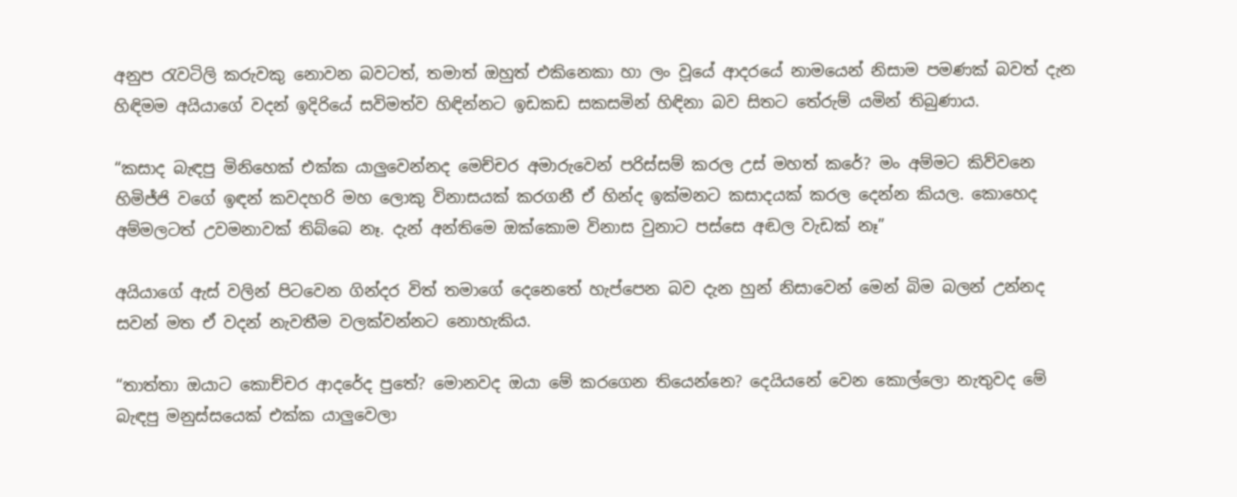අනුප රැවටිලි කරුවකු නොවන බවටත්, තමාත් ඔහුත් එකිනෙකා හා ලං වූයේ ආදරයේ නාමයෙන් නිසාම පමණක් බවත් දැන හිඳිමම අයියාගේ වදන් ඉදිරියේ සවිමත්ව හිඳින්නට ඉඩකඩ සකසමින් හිඳිනා බව සිතට තේරුම් යමින් තිබුණාය.

“කසාද බැඳපු මිනිහෙක් එක්ක යාලුවෙන්නද මෙච්චර අමාරුවෙන් පරිස්සම් කරල උස් මහත් කරේ? මං අම්මට කිව්වනෙ හිමිජ්ජි වගේ ඉඳන් කවදහරි මහ ලොකු විනාසයක් කරගනී ඒ හින්ද ඉක්මනට කසාදයක් කරල දෙන්න කියල. කොහෙද අම්මලටත් උවමනාවක් තිබ්බෙ නෑ. දැන් අන්තිමෙ ඔක්කොම විනාස වුනාට පස්සෙ අඬල වැඩක් නෑ”

අයියාගේ ඇස් වලින් පිටවෙන ගින්දර විත් තමාගේ දෙනෙතේ හැප්පෙන බව දැන හුන් නිසාවෙන් මෙන් බිම බලන් උන්නද සවන් මත ඒ වදන් නැවතීම වලක්වන්නට නොහැකිය.

“තාත්තා ඔයාට කොච්චර ආදරේද පුතේ? මොනවද ඔයා මේ කරගෙන තියෙන්නෙ? දෙයියනේ වෙන කොල්ලො නැතුවද මේ බැඳපු මනුස්සයෙක් එක්ක යාලුවෙලා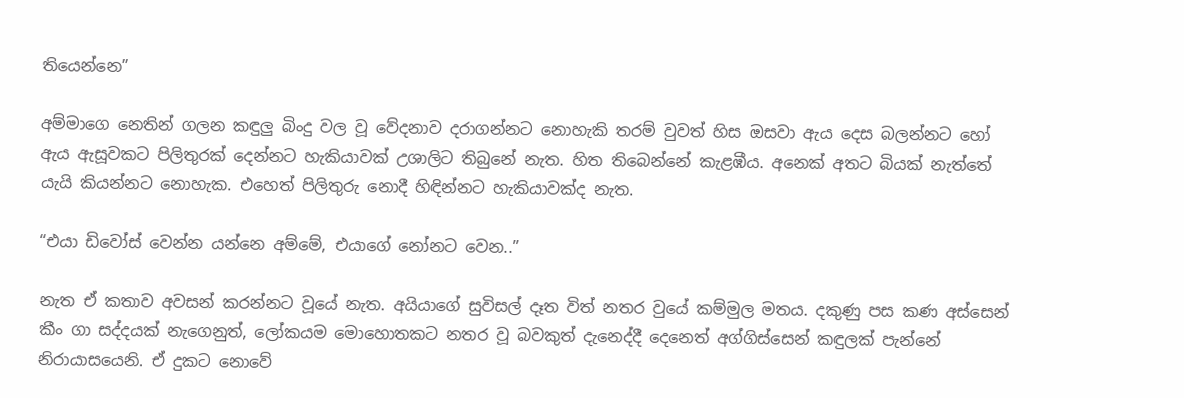තියෙන්නෙ”

අම්මාගෙ නෙතින් ගලන කඳුලු බිංදු වල වූ වේදනාව දරාගන්නට නොහැකි තරම් වුවත් හිස ඔසවා ඇය දෙස බලන්නට හෝ ඇය ඇසූවකට පිලිතුරක් දෙන්නට හැකියාවක් උශාලිට තිබුනේ නැත. හිත තිබෙන්නේ කැළඹීය. අනෙක් අතට බියක් නැත්තේ යැයි කියන්නට නොහැක. එහෙත් පිලිතුරු නොදී හිඳින්නට හැකියාවක්ද නැත.

“එයා ඩිවෝස් වෙන්න යන්නෙ අම්මේ, එයාගේ නෝනට වෙන..”

නැත ඒ කතාව අවසන් කරන්නට වූයේ නැත. අයියාගේ සුවිසල් දෑත විත් නතර වුයේ කම්මුල මතය. දකුණු පස කණ අස්සෙන් කීං ගා සද්දයක් නැගෙනුත්, ලෝකයම මොහොතකට නතර වූ බවකුත් දැනෙද්දී දෙනෙත් අග්ගිස්සෙන් කඳුලක් පැන්නේ නිරායාසයෙනි. ඒ දුකට නොවේ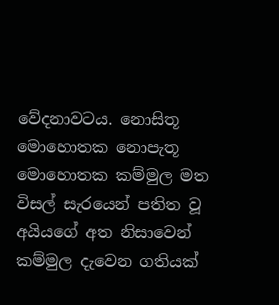වේදනාවටය. නොසිතූ මොහොතක නොපැතූ මොහොතක කම්මුල මත විසල් සැරයෙන් පතිත වූ අයියගේ අත නිසාවෙන් කම්මුල දැවෙන ගතියක්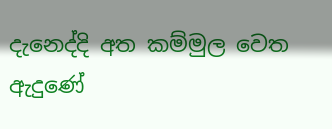දැනෙද්දි අත කම්මුල වෙත ඇදුණේ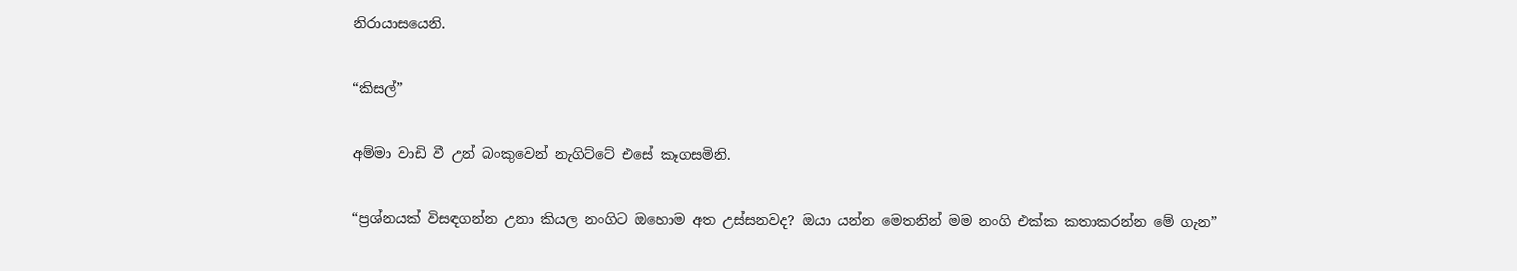නිරායාසයෙනි.

“කිසල්”

අම්මා වාඩි වී උන් බංකුවෙන් නැගිට්ටේ එසේ කෑගසමිනි.

“ප්‍රශ්නයක් විසඳගන්න උනා කියල නංගිට ඔහොම අත උස්සනවද? ඔයා යන්න මෙතනින් මම නංගි එක්ක කතාකරන්න මේ ගැන”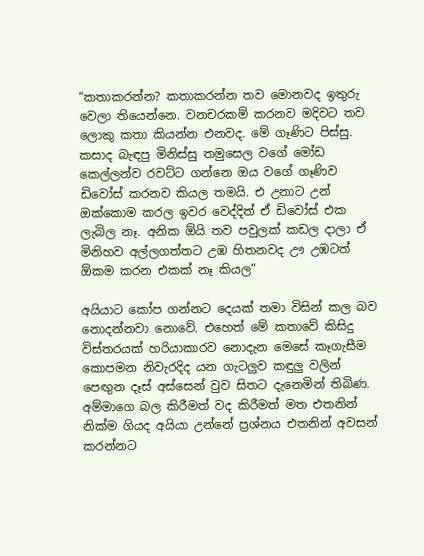“කතාකරන්න? කතාකරන්න තව මොනවද ඉතුරු වෙලා තියෙන්නෙ. වනචරකම් කරනව මදිවට තව ලොකු කතා කියන්න එනවද. මේ ගෑණිට පිස්සු. කසාද බැඳපු මිනිස්සු තමුසෙල වගේ මෝඩ කෙල්ලන්ව රවට්ට ගන්නෙ ඔය වගේ ගෑණිව ඩිවෝස් කරනව කියල තමයි. එ උනාට උන් ඔක්කොම කරල ඉවර වෙද්දිත් ඒ ඩිවෝස් එක ලැබිල නෑ. අනික ඕයි තව පවුලක් කඩල දාලා ඒ මිනිහව අල්ලගත්තට උඹ හිතනවද ඌ උඹටත් ඕකම කරන එකක් නෑ කියල”

අයියාට කෝප ගන්නට දෙයක් තමා විසින් කල බව නොදන්නවා නොවේ. එහෙත් මේ කතාවේ කිසිදු විස්තරයක් හරියාකාරව නොදැන මෙසේ කෑගැසීම කොපමන නිවැරදිද යන ගැටලුව කඳුලු වලින් පෙඟුන දෑස් අස්සෙන් වුව සිතට දැනෙමින් තිබිණ. අම්මාගෙ බල කිරීමත් වද කිරීමත් මත එතනින් නික්ම ගියද අයියා උන්නේ ප්‍රශ්නය එතනින් අවසන් කරන්නට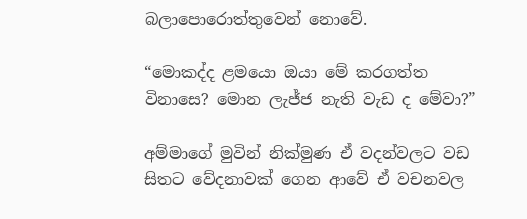බලාපොරොත්තුවෙන් නොවේ.

“මොකද්ද ළමයො ඔයා මේ කරගත්ත විනාසෙ? මොන ලැජ්ජ නැති වැඩ ද මේවා?”

අම්මාගේ මුවින් නික්මුණ ඒ වදන්වලට වඩ සිතට වේදනාවක් ගෙන ආවේ ඒ වචනවල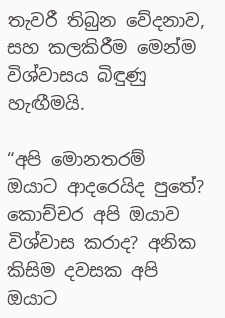තැවරී තිබුන වේදනාව, සහ කලකිරීම මෙන්ම විශ්වාසය බිඳුණු හැඟීමයි.

“අපි මොනතරම් ඔයාට ආදරෙයිද පුතේ? කොච්චර අපි ඔයාව විශ්වාස කරාද? අනික කිසිම දවසක අපි ඔයාට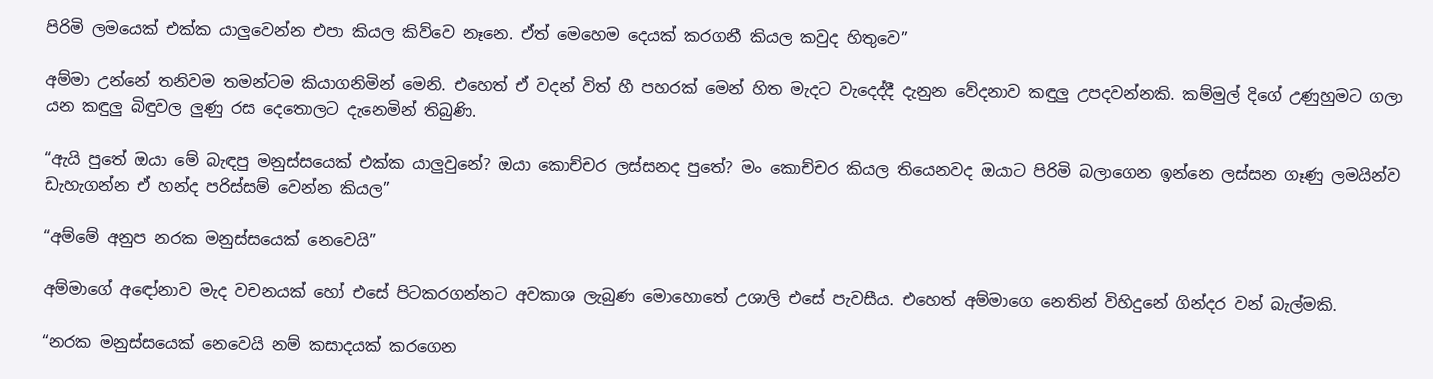පිරිමි ලමයෙක් එක්ක යාලුවෙන්න එපා කියල කිව්වෙ නෑනෙ. ඒත් මෙහෙම දෙයක් කරගනී කියල කවුද හිතුවෙ”

අම්මා උන්නේ තනිවම තමන්ටම කියාගනිමින් මෙනි. එහෙත් ඒ වදන් විත් හී පහරක් මෙන් හිත මැදට වැදෙද්දී දැනුන වේදනාව කඳුලු උපදවන්නකි. කම්මුල් දිගේ උණුහුමට ගලා යන කඳුලු බිඳුවල ලුණු රස දෙතොලට දැනෙමින් තිබුණි.

“ඇයි පුතේ ඔයා මේ බැඳපු මනුස්සයෙක් එක්ක යාලුවුනේ? ඔයා කොච්චර ලස්සනද පුතේ? මං කොච්චර කියල තියෙනවද ඔයාට පිරිමි බලාගෙන ඉන්නෙ ලස්සන ගෑණු ලමයින්ව ඩැහැගන්න ඒ හන්ද පරිස්සම් වෙන්න කියල”

“අම්මේ අනුප නරක මනුස්සයෙක් නෙවෙයි”

අම්මාගේ අඳෝනාව මැද වචනයක් හෝ එසේ පිටකරගන්නට අවකාශ ලැබුණ මොහොතේ උශාලි එසේ පැවසීය. එහෙත් අම්මාගෙ නෙතින් විහිදුනේ ගින්දර වන් බැල්මකි.

“නරක මනුස්සයෙක් නෙවෙයි නම් කසාදයක් කරගෙන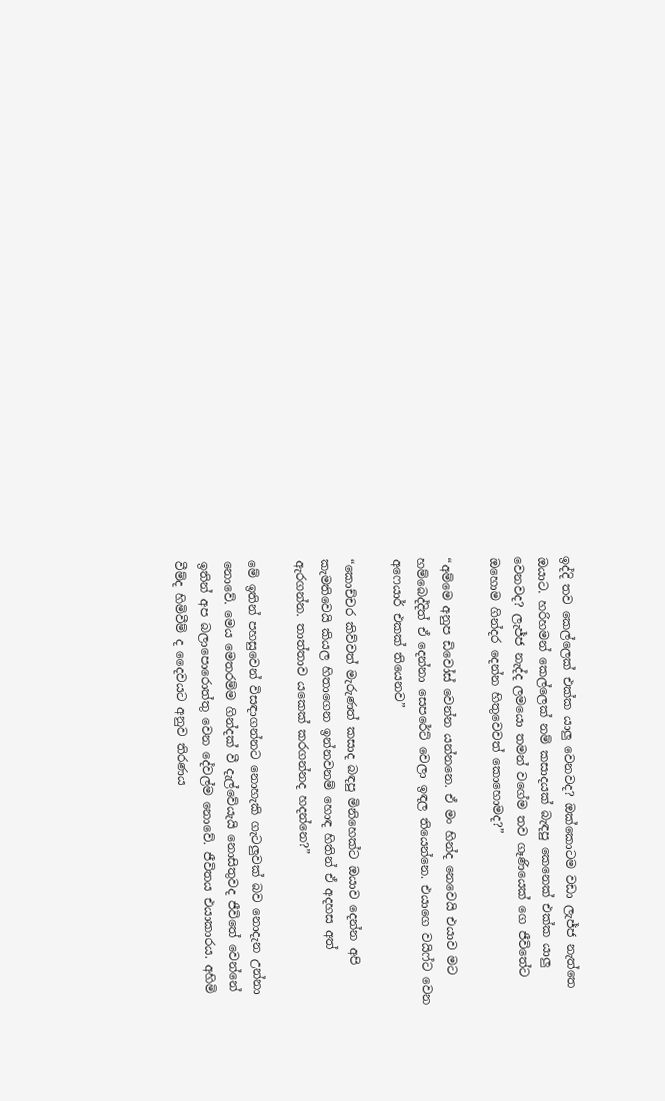ඉද්දි තව කෙල්ලෙක් එක්ක යාලු වෙනවද? ඔක්කොටම වඩා ලැජ්ජ නැත්තෙ ඔයාට. හරිහමන් කෙල්ලෙක් නම් කසාදයක් බැඳපු කෙනෙක් එක්ක යාලු වෙනවද? ලැජ්ජ නැද්ද ලමයො තමන් වගේම තව ගෑණියෙක් ගෙ ජීවිතේට ඔහොම ගින්දර දෙන්න හිතුවෙවත් කොහොමද?”

“අම්මෙ අනුප ඩිවෝස් වෙන්න යන්නනෙ. ඒ මං හින්ද නෙවෙයි එයාව මට හම්බෙද්දිත් ඒ දෙන්නා සෙපරේට් වෙලා ඉඳල තියෙන්නෙ. එයාගෙ වයිෆ්ට වෙන අෆෙයාර් එකක් තියෙනව”

“කොච්චර කිව්වත් මැරුණත් කසාද බඳපු මිනිහෙක්ට ඔයාව දෙන්න අපි කැමතිවෙයි කියල හිතාගෙන ඉන්නවනම් හොඳ හිතින් ඒ අදහස අත් ඇරගන්න. තාත්තාව යකෙක් කරගන්නද හදන්නෙ?”

මේ ඉතින් පහසුවෙන් විසඳාගන්නට නොහැකි ගැටලුවක් බව නොදැන උන්නා නොවේ. මෙය මෙතරම්ම ගින්දක් වී දැල්වේයැයි නොසිතුවද ජීවිතේ වෙන්නේ ඉතින් අප බලාපොරොත්තු වෙන දේවල්ම නොවේ. ජීවිතය එයාකාරය. අහිමි වීම්ද හිමිවීම් ද දෛවයට අනුව තිරණය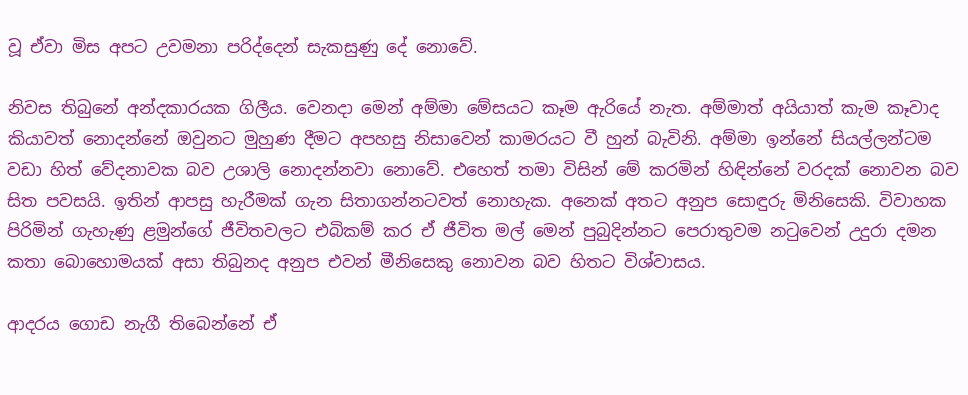වූ ඒවා මිස අපට උවමනා පරිද්දෙන් සැකසුණු දේ නොවේ.

නිවස තිබුනේ අන්දකාරයක ගිලීය. වෙනදා මෙන් අම්මා මේසයට කෑම ඇරියේ නැත. අම්මාත් අයියාත් කැම කෑවාද කියාවත් නොදන්නේ ඔවුනට මුහුණ දීමට අපහසු නිසාවෙන් කාමරයට වී හුන් බැවිනි. අම්මා ඉන්නේ සියල්ලන්ටම වඩා හිත් වේදනාවක බව උශාලි නොදන්නවා නොවේ. එහෙත් තමා විසින් මේ කරමින් හිඳින්නේ වරදක් නොවන බව සිත පවසයි. ඉතින් ආපසු හැරීමක් ගැන සිතාගන්නටවත් නොහැක. අනෙක් අතට අනුප සොඳුරු මිනිසෙකි. විවාහක පිරිමින් ගැහැණු ළමුන්ගේ ජීවිතවලට එබිකම් කර ඒ ජීවිත මල් මෙන් පුබුදින්නට පෙරාතුවම නටුවෙන් උදුරා දමන කතා බොහොමයක් අසා තිබුනද අනුප එවන් මීනිසෙකු නොවන බව හිතට විශ්වාසය.

ආදරය ගොඩ නැගී තිබෙන්නේ ඒ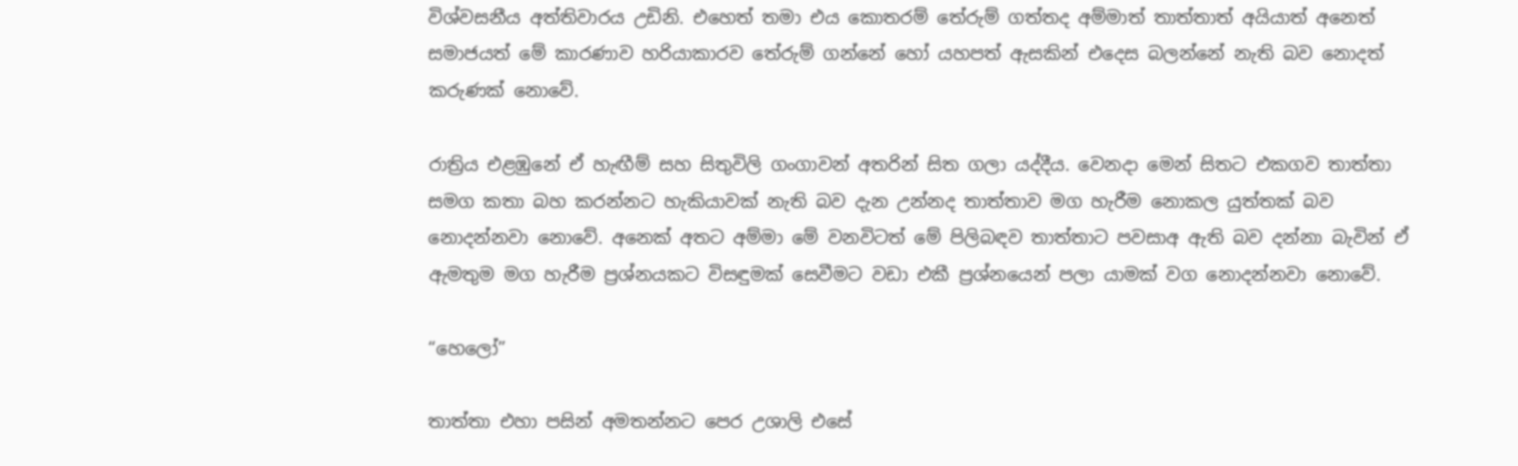විශ්වසනීය අත්තිවාරය උඩිනි. එහෙත් තමා එය කොතරම් තේරුම් ගත්තද අම්මාත් තාත්තාත් අයියාත් අනෙත් සමාජයත් මේ කාරණාව හරියාකාරව තේරුම් ගන්නේ හෝ යහපත් ඇසකින් එදෙස බලන්නේ නැති බව නොදත් කරුණක් නොවේ.

රාත්‍රිය එළඹුනේ ඒ හැඟීම් සහ සිතුවිලි ගංගාවන් අතරින් සිත ගලා යද්දීය. වෙනදා මෙන් සිතට එකගව තාත්තා සමග කතා බහ කරන්නට හැකියාවක් නැති බව දැන උන්නද තාත්තාව මග හැරීම නොකල යුත්තක් බව නොදන්නවා නොවේ. අනෙක් අතට අම්මා මේ වනවිටත් මේ පිලිබඳව තාත්තාට පවසාඅ ඇති බව දන්නා බැවින් ඒ ඇමතුම මග හැරීම ප්‍රශ්නයකට විසඳුමක් සෙවීමට වඩා එකී ප්‍රශ්නයෙන් පලා යාමක් වග නොදන්නවා නොවේ.

“හෙලෝ”

තාත්තා එහා පසින් අමතන්නට පෙර උශාලි එසේ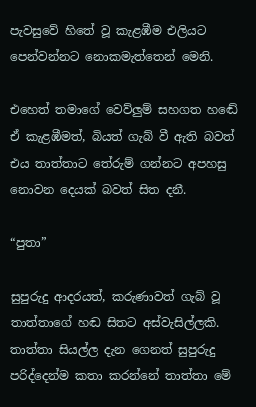පැවසුවේ හිතේ වූ කැළඹීම එලියට පෙන්වන්නට නොකමැත්තෙන් මෙනි.

එහෙත් තමාගේ වෙව්ලුම් සහගත හඬේ ඒ කැළඹීමත්, බියත් ගැබ් වී ඇති බවත් එය තාත්තාට තේරුම් ගන්නට අපහසු නොවන දෙයක් බවත් සිත දනී.

“පුතා”

සුපුරුදු ආදරයත්, කරුණාවත් ගැබ් වූ තාත්තාගේ හඬ සිතට අස්වැසිල්ලකි. තාත්තා සියල්ල දැන ගෙනත් සුපුරුදු පරිද්දෙන්ම කතා කරන්නේ තාත්තා මේ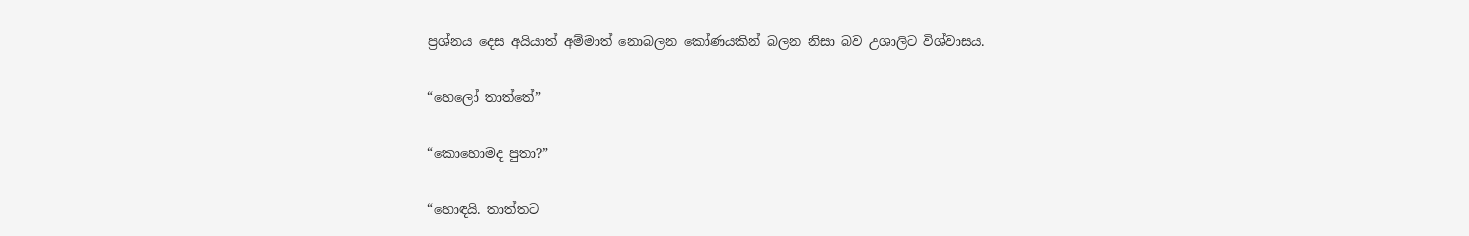ප්‍රශ්නය දෙස අයියාත් අම්මාත් නොබලන කෝණයකින් බලන නිසා බව උශාලිට විශ්වාසය.

“හෙලෝ තාත්තේ”

“කොහොමද පුතා?”

“හොඳයි. තාත්තට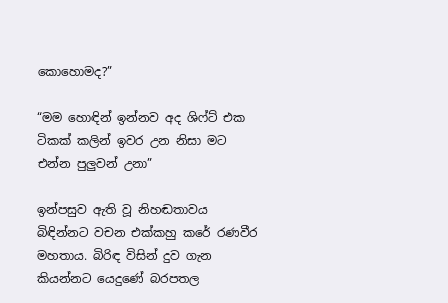කොහොමද?”

“මම හොඳින් ඉන්නව අද ශිෆ්ට් එක ටිකක් කලින් ඉවර උන නිසා මට එන්න පුලුවන් උනා”

ඉන්පසුව ඇති වූ නිහඬතාවය බිඳින්නට වචන එක්කහු කරේ රණවීර මහතාය. බිරිඳ විසින් දුව ගැන කියන්නට යෙදුණේ බරපතල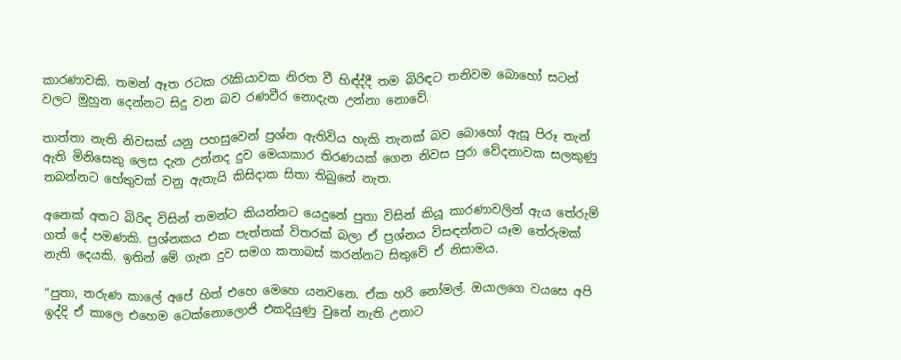කාරණාවකි. තමන් ඈත රටක රැකියාවක නිරත වී හිඳ්ද්දී තම බිරිඳට තනිවම බොහෝ සටන් වලට මුහුන දෙන්නට සිදු වන බව රණවීර නොදැන උන්නා නොවේ.

තාත්තා නැති නිවසක් යනු පහසුවෙන් ප්‍රශ්න ඇතිවිය හැකි තැනක් බව බොහෝ ඇසූ පිරූ තැන් ඇති මිනිසෙකු ලෙස දැන උන්නද දුව මෙයාකාර තිරණයක් ගෙන නිවස පුරා වේදනාවක සලකුණු තබන්නට හේතුවක් වනු ඇතැයි කිසිදාක සිතා තිබුනේ නැත.

අනෙක් අතට බිරිඳ විසින් තමන්ට කියන්නට යෙදුනේ පුතා විසින් කියූ කාරණාවලින් ඇය තේරුම් ගත් දේ පමණකි. ප්‍රශ්නකය එක පැත්තක් විතරක් බලා ඒ ප්‍රශ්නය විසඳන්නට යෑම තේරුමක් නැති දෙයකි. ඉතින් මේ ගැන දුව සමග කතාබස් කරන්නට සිතුවේ ඒ නිසාමය.

“පුතා, තරුණ කාලේ අපේ හිත් එහෙ මෙහෙ යනවනෙ. ඒක හරි නෝමල්. ඔයාලගෙ වයසෙ අපි ඉද්දි ඒ කාලෙ එහෙම ටෙක්නොලොජි එකදියුණු වුනේ නැති උනාට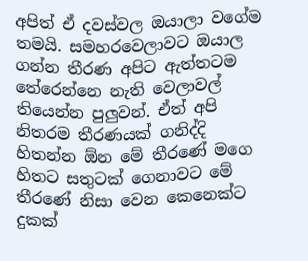අපිත් ඒ දවස්වල ඔයාලා වගේම තමයි. සමහරවෙලාවට ඔයාල ගන්න තීරණ අපිට ඇත්තටම තේරෙන්නෙ නැති වෙලාවල් තියෙන්න පුලුවන්. ඒත් අපි නිතරම තීරණයක් ගනිද්දි හිතන්න ඕන මේ තීරණේ මගෙ හිතට සතුටක් ගෙනාවට මේ තීරණේ නිසා වෙන කෙනෙක්ට දුකක්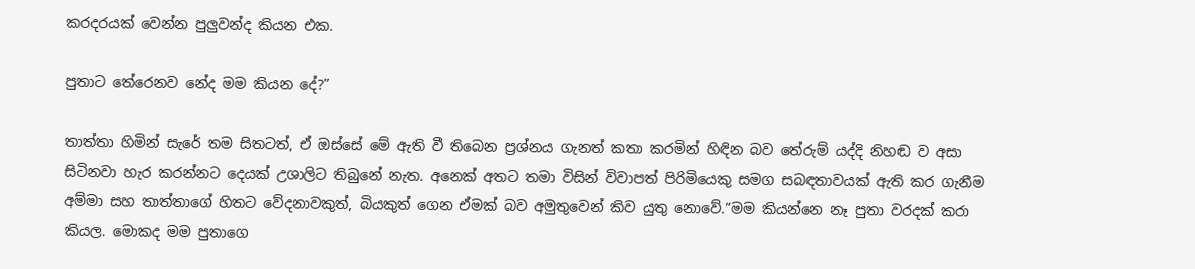කරදරයක් වෙන්න පුලුවන්ද කියන එක.

පුතාට තේරෙනව නේද මම කියන දේ?”

තාත්තා හිමින් සැරේ තම සිතටත්, ඒ ඔස්සේ මේ ඇති වී තිබෙන ප්‍රශ්නය ගැනත් කතා කරමින් හිඳින බව තේරුම් යද්දි නිහඬ ව අසා සිටිනවා හැර කරන්නට දෙයක් උශාලිට තිබුනේ නැත. අනෙක් අතට තමා විසින් විවාපත් පිරිමියෙකු සමග සබඳතාවයක් ඇති කර ගැනීම අම්මා සහ තාත්තාගේ හිතට වේදනාවකුත්, බියකුත් ගෙන ඒමක් බව අමුතුවෙන් කිව යුතු නොවේ.“මම කියන්නෙ නෑ පුතා වරදක් කරා කියල. මොකද මම පුතාගෙ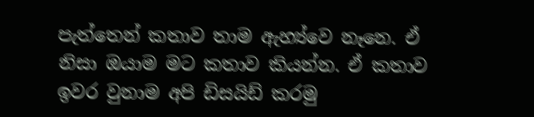පැත්තෙන් කතාව තාම ඇහ්‍ය්වෙ නෑනෙ. ඒ නිසා ඔයාම මට කතාව කියන්න. ඒ කතාව ඉවර වුනාම අපි ඩිසයිඩ් කරමු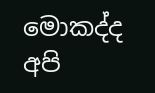මොකද්ද අපි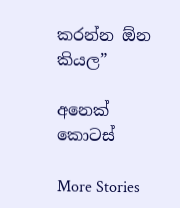කරන්න ඕන කියල”

අනෙක් කොටස්

More Stories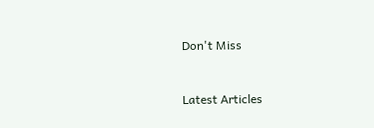Don't Miss


Latest Articles